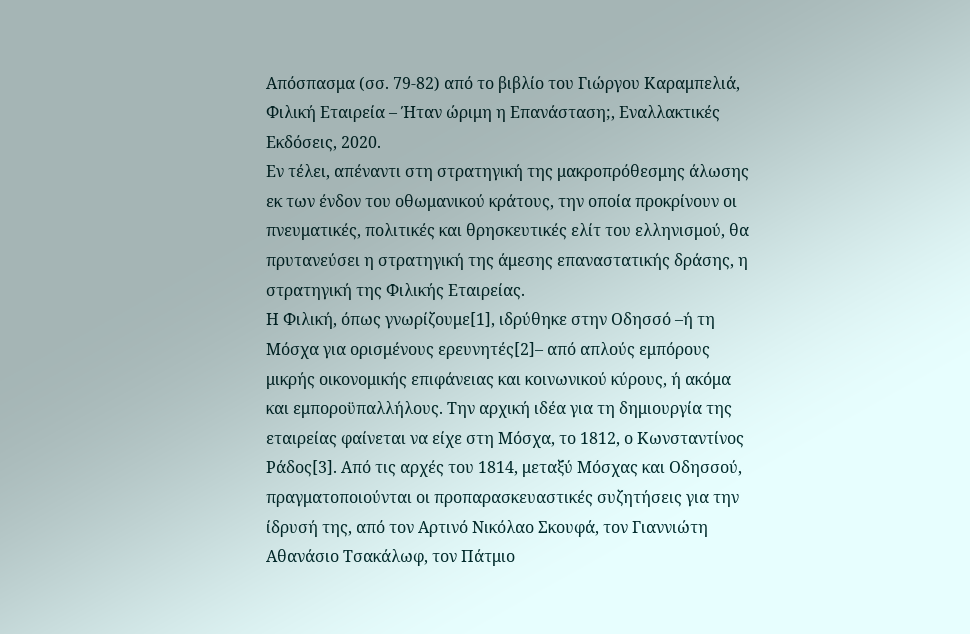Απόσπασμα (σσ. 79-82) από το βιβλίο του Γιώργου Καραμπελιά, Φιλική Εταιρεία – Ήταν ώριμη η Επανάσταση;, Εναλλακτικές Εκδόσεις, 2020.
Εν τέλει, απέναντι στη στρατηγική της μακροπρόθεσμης άλωσης εκ των ένδον του οθωμανικού κράτους, την οποία προκρίνουν οι πνευματικές, πολιτικές και θρησκευτικές ελίτ του ελληνισμού, θα πρυτανεύσει η στρατηγική της άμεσης επαναστατικής δράσης, η στρατηγική της Φιλικής Εταιρείας.
Η Φιλική, όπως γνωρίζουμε[1], ιδρύθηκε στην Οδησσό –ή τη Μόσχα για ορισμένους ερευνητές[2]– από απλούς εμπόρους μικρής οικονομικής επιφάνειας και κοινωνικού κύρους, ή ακόμα και εμποροϋπαλλήλους. Την αρχική ιδέα για τη δημιουργία της εταιρείας φαίνεται να είχε στη Μόσχα, το 1812, ο Κωνσταντίνος Ράδος[3]. Από τις αρχές του 1814, μεταξύ Μόσχας και Οδησσού, πραγματοποιούνται οι προπαρασκευαστικές συζητήσεις για την ίδρυσή της, από τον Αρτινό Νικόλαο Σκουφά, τον Γιαννιώτη Αθανάσιο Τσακάλωφ, τον Πάτμιο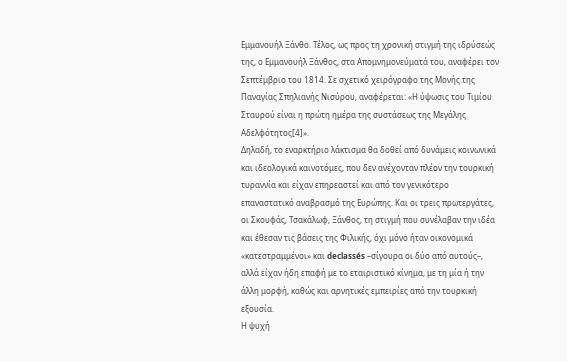Εμμανουήλ Ξάνθο. Τέλος, ως προς τη χρονική στιγμή της ιδρύσεώς της, ο Εμμανουήλ Ξάνθος, στα Απομνημονεύματά του, αναφέρει τον Σεπτέμβριο του 1814. Σε σχετικό χειρόγραφο της Μονής της Παναγίας Σπηλιανής Νισύρου, αναφέρεται: «Η ύψωσις του Τιμίου Σταυρού είναι η πρώτη ημέρα της συστάσεως της Μεγάλης Αδελφότητος[4]».
Δηλαδή, το εναρκτήριο λάκτισμα θα δοθεί από δυνάμεις κοινωνικά και ιδεολογικά καινοτόμες, που δεν ανέχονταν πλέον την τουρκική τυραννία και είχαν επηρεαστεί και από τον γενικότερο επαναστατικό αναβρασμό της Ευρώπης. Και οι τρεις πρωτεργάτες, οι Σκουφάς, Τσακάλωφ, Ξάνθος, τη στιγμή που συνέλαβαν την ιδέα και έθεσαν τις βάσεις της Φιλικής, όχι μόνο ήταν οικονομικά «κατεστραμμένοι» και declassés –σίγουρα οι δύο από αυτούς–, αλλά είχαν ήδη επαφή με το εταιριστικό κίνημα, με τη μία ή την άλλη μορφή, καθώς και αρνητικές εμπειρίες από την τουρκική εξουσία.
Η ψυχή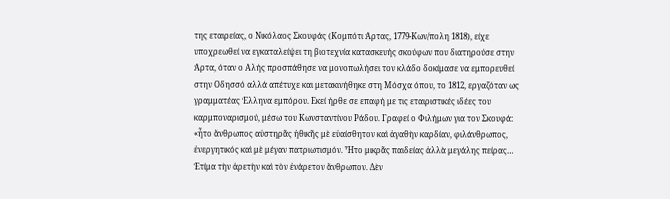της εταιρείας, ο Νικόλαος Σκουφάς (Κομπότι Άρτας, 1779-Κων/πολη 1818), είχε υποχρεωθεί να εγκαταλείψει τη βιοτεχνία κατασκευής σκούφων που διατηρούσε στην Άρτα, όταν ο Αλής προσπάθησε να μονοπωλήσει τον κλάδο δοκίμασε να εμπορευθεί στην Οδησσό αλλά απέτυχε και μετακινήθηκε στη Μόσχα όπου, το 1812, εργαζόταν ως γραμματέας Έλληνα εμπόρου. Εκεί ήρθε σε επαφή με τις εταιριστικές ιδέες του καρμποναρισμού, μέσω του Κωνσταντίνου Ράδου. Γραφεί ο Φιλήμων για τον Σκουφά: «ἦτο ἄνθρωπος αὐστηρᾶς ἠθικῆς μὲ εὐαίσθητον καὶ ἀγαθὴν καρδίαν, φιλάνθρωπος, ἐνεργητικός καὶ μὲ μέγαν πατριωτισμόν. Ἦτο μικρᾶς παιδείας ἀλλὰ μεγάλης πείρας… Ἐτίμα τὴν ἀρετὴν καὶ τὸν ἐνάρετον ἄνθρωπον. Δὲν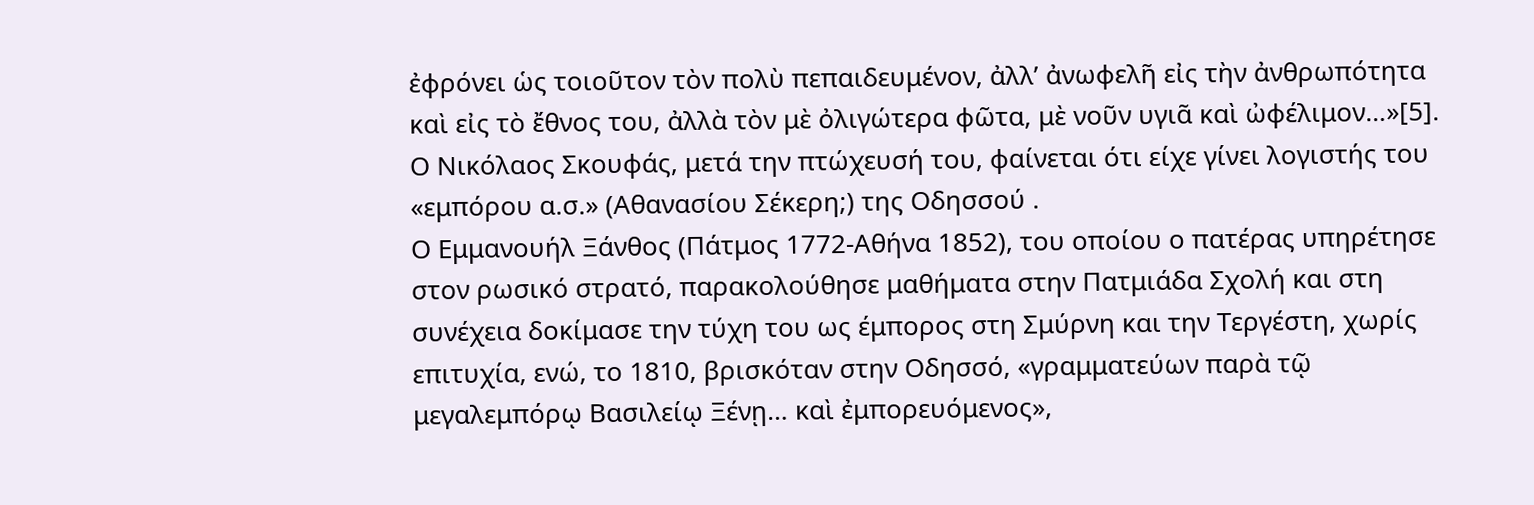ἐφρόνει ὡς τοιοῦτον τὸν πολὺ πεπαιδευμένον, ἀλλ’ ἀνωφελῆ εἰς τὴν ἀνθρωπότητα καὶ εἰς τὸ ἔθνος του, ἀλλὰ τὸν μὲ ὀλιγώτερα φῶτα, μὲ νοῦν υγιᾶ καὶ ὠφέλιμον…»[5].
Ο Νικόλαος Σκουφάς, μετά την πτώχευσή του, φαίνεται ότι είχε γίνει λογιστής του «εμπόρου α.σ.» (Αθανασίου Σέκερη;) της Οδησσού .
Ο Εμμανουήλ Ξάνθος (Πάτμος 1772-Αθήνα 1852), του οποίου ο πατέρας υπηρέτησε στον ρωσικό στρατό, παρακολούθησε μαθήματα στην Πατμιάδα Σχολή και στη συνέχεια δοκίμασε την τύχη του ως έμπορος στη Σμύρνη και την Τεργέστη, χωρίς επιτυχία, ενώ, το 1810, βρισκόταν στην Οδησσό, «γραμματεύων παρὰ τῷ μεγαλεμπόρῳ Βασιλείῳ Ξένῃ… καὶ ἐμπορευόμενος»,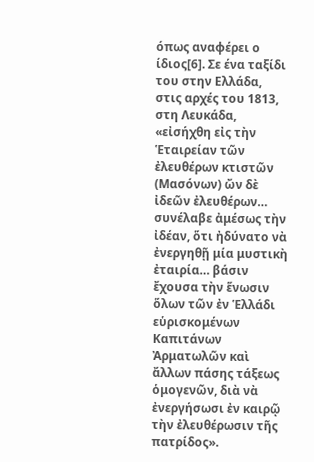όπως αναφέρει ο ίδιος[6]. Σε ένα ταξίδι του στην Ελλάδα, στις αρχές του 1813, στη Λευκάδα, «εἰσήχθη εἰς τὴν Ἑταιρείαν τῶν ἐλευθέρων κτιστῶν (Μασόνων) ὤν δὲ ἰδεῶν ἐλευθέρων… συνέλαβε ἀμέσως τὴν ἰδέαν, ὅτι ἠδύνατο νὰ ἐνεργηθῇ μία μυστικὴ ἐταιρία… βάσιν ἔχουσα τὴν ἕνωσιν ὅλων τῶν ἐν Ἑλλάδι εὑρισκομένων Καπιτάνων Ἀρματωλῶν καὶ ἄλλων πάσης τάξεως ὁμογενῶν, διὰ νὰ ἐνεργήσωσι ἐν καιρῷ τὴν ἐλευθέρωσιν τῆς πατρίδος».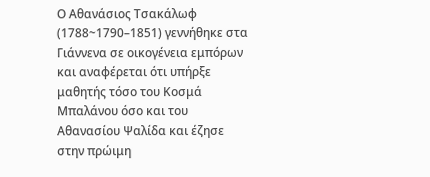Ο Αθανάσιος Τσακάλωφ (1788~1790–1851) γεννήθηκε στα Γιάννενα σε οικογένεια εμπόρων και αναφέρεται ότι υπήρξε μαθητής τόσο του Κοσμά Μπαλάνου όσο και του Αθανασίου Ψαλίδα και έζησε στην πρώιμη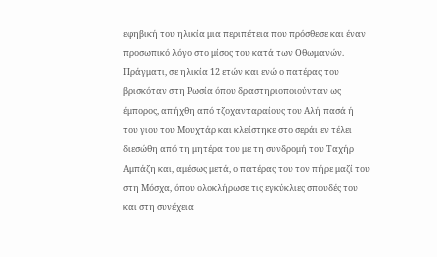εφηβική του ηλικία μια περιπέτεια που πρόσθεσε και έναν προσωπικό λόγο στο μίσος του κατά των Οθωμανών. Πράγματι, σε ηλικία 12 ετών και ενώ ο πατέρας του βρισκόταν στη Ρωσία όπου δραστηριοποιούνταν ως έμπορος, απήχθη από τζοχανταραίους του Αλή πασά ή του γιου του Μουχτάρ και κλείστηκε στο σεράι εν τέλει διεσώθη από τη μητέρα του με τη συνδρομή του Ταχήρ Αμπάζη και, αμέσως μετά, ο πατέρας του τον πήρε μαζί του στη Μόσχα, όπου ολοκλήρωσε τις εγκύκλιες σπουδές του και στη συνέχεια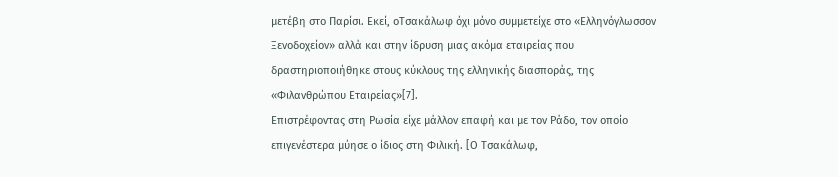μετέβη στο Παρίσι. Εκεί, οΤσακάλωφ όχι μόνο συμμετείχε στο «Ελληνόγλωσσον Ξενοδοχείον» αλλά και στην ίδρυση μιας ακόμα εταιρείας που δραστηριοποιήθηκε στους κύκλους της ελληνικής διασποράς, της «Φιλανθρώπου Εταιρείας»[7].
Επιστρέφοντας στη Ρωσία είχε μάλλον επαφή και με τον Ράδο, τον οποίο επιγενέστερα μύησε ο ίδιος στη Φιλική. [Ο Τσακάλωφ,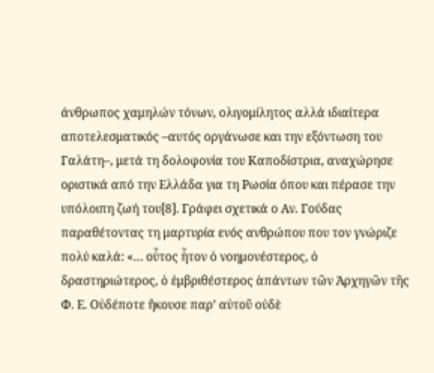άνθρωπος χαμηλών τόνων, ολιγομίλητος αλλά ιδιαίτερα αποτελεσματικός –αυτός οργάνωσε και την εξόντωση του Γαλάτη–, μετά τη δολοφονία του Καποδίστρια, αναχώρησε οριστικά από την Ελλάδα για τη Ρωσία όπου και πέρασε την υπόλοιπη ζωή του[8]. Γράφει σχετικά ο Αν. Γούδας παραθέτοντας τη μαρτυρία ενός ανθρώπου που τον γνώριζε πολύ καλά: «… οὗτος ἦτον ὁ νοημονέστερος, ὁ δραστηριώτερος, ὁ ἐμβριθέστερος ἁπάντων τῶν Ἀρχηγῶν τῆς Φ. Ε. Οὐδέποτε ἤκουσε παρ’ αὐτοῦ οὐδὲ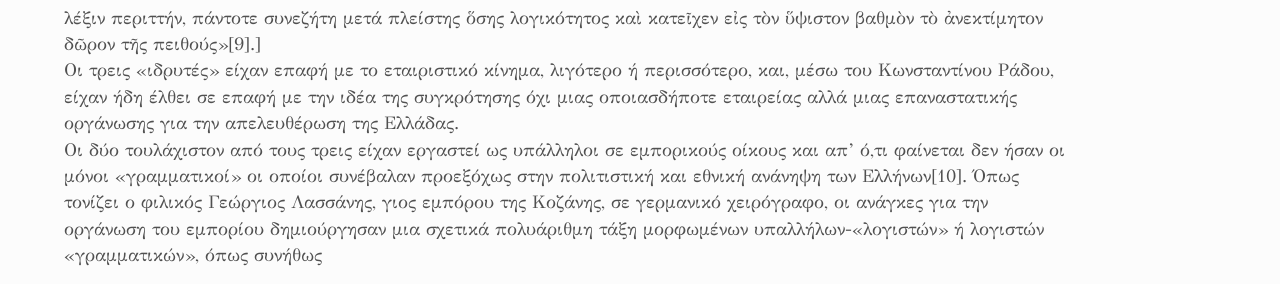λέξιν περιττήν, πάντοτε συνεζήτη μετά πλείστης ὅσης λογικότητος καὶ κατεῖχεν εἰς τὸν ὕψιστον βαθμὸν τὸ ἀνεκτίμητον δῶρον τῆς πειθούς»[9].]
Οι τρεις «ιδρυτές» είχαν επαφή με το εταιριστικό κίνημα, λιγότερο ή περισσότερο, και, μέσω του Κωνσταντίνου Ράδου, είχαν ήδη έλθει σε επαφή με την ιδέα της συγκρότησης όχι μιας οποιασδήποτε εταιρείας αλλά μιας επαναστατικής οργάνωσης για την απελευθέρωση της Ελλάδας.
Οι δύο τουλάχιστον από τους τρεις είχαν εργαστεί ως υπάλληλοι σε εμπορικούς οίκους και απ’ ό,τι φαίνεται δεν ήσαν οι μόνοι «γραμματικοί» οι οποίοι συνέβαλαν προεξόχως στην πολιτιστική και εθνική ανάνηψη των Ελλήνων[10]. Όπως τονίζει ο φιλικός Γεώργιος Λασσάνης, γιος εμπόρου της Κοζάνης, σε γερμανικό χειρόγραφο, οι ανάγκες για την οργάνωση του εμπορίου δημιούργησαν μια σχετικά πολυάριθμη τάξη μορφωμένων υπαλλήλων-«λογιστών» ή λογιστών «γραμματικών», όπως συνήθως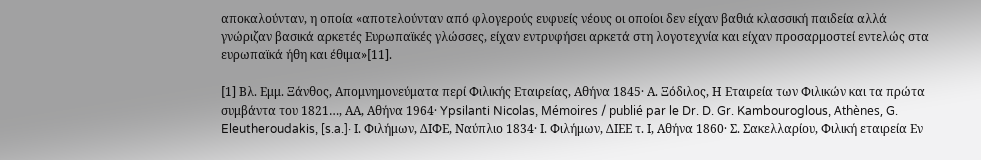αποκαλούνταν, η οποία «αποτελούνταν από φλογερούς ευφυείς νέους οι οποίοι δεν είχαν βαθιά κλασσική παιδεία αλλά γνώριζαν βασικά αρκετές Ευρωπαϊκές γλώσσες, είχαν εντρυφήσει αρκετά στη λογοτεχνία και είχαν προσαρμοστεί εντελώς στα ευρωπαϊκά ήθη και έθιμα»[11].

[1] Βλ. Εμμ. Ξάνθος, Απομνημονεύματα περί Φιλικής Εταιρείας, Αθήνα 1845· Α. Ξόδιλος, Η Εταιρεία των Φιλικών και τα πρώτα συμβάντα του 1821…, ΑΑ, Αθήνα 1964· Ypsilanti Nicolas, Mémoires / publié par le Dr. D. Gr. Kambouroglous, Athènes, G. Eleutheroudakis, [s.a.]· Ι. Φιλήμων, ΔΙΦΕ, Ναύπλιο 1834· Ι. Φιλήμων, ΔΙΕΕ τ. Ι, Αθήνα 1860· Σ. Σακελλαρίου, Φιλική εταιρεία Εν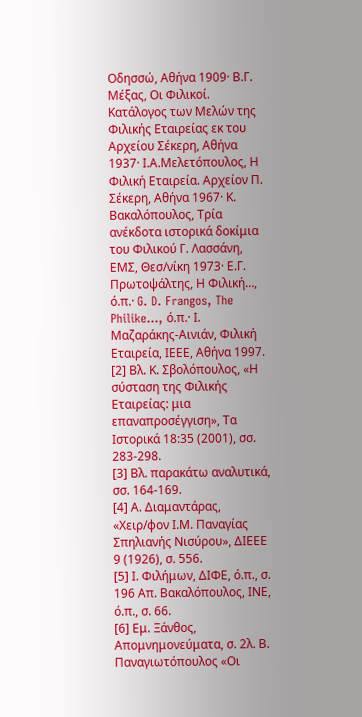Οδησσώ, Αθήνα 1909· Β.Γ. Μέξας, Οι Φιλικοί. Κατάλογος των Μελών της Φιλικής Εταιρείας εκ του Αρχείου Σέκερη, Αθήνα 1937· Ι.Α.Μελετόπουλος, Η Φιλική Εταιρεία. Αρχείον Π. Σέκερη, Αθήνα 1967· Κ. Βακαλόπουλος, Τρία ανέκδοτα ιστορικά δοκίμια του Φιλικού Γ. Λασσάνη, ΕΜΣ, Θεσ/νίκη 1973· Ε.Γ. Πρωτοψάλτης, Η Φιλική…, ό.π.· G. D. Frangos, The Philike…, ό.π.· Ι. Μαζαράκης-Αινιάν, Φιλική Εταιρεία, ΙΕΕΕ, Αθήνα 1997.
[2] Βλ. Κ. Σβολόπουλος, «Η σύσταση της Φιλικής Εταιρείας: μια επαναπροσέγγιση», Τα Ιστορικά 18:35 (2001), σσ. 283-298.
[3] Βλ. παρακάτω αναλυτικά, σσ. 164-169.
[4] Α. Διαμαντάρας, «Χειρ/φον Ι.Μ. Παναγίας Σπηλιανής Νισύρου», ΔΙΕΕΕ 9 (1926), σ. 556.
[5] Ι. Φιλήμων, ΔΙΦΕ, ό.π., σ. 196 Απ. Βακαλόπουλος, ΙΝΕ, ό.π., σ. 66.
[6] Εμ. Ξάνθος, Απομνημονεύματα, σ. 2λ. Β. Παναγιωτόπουλος «Οι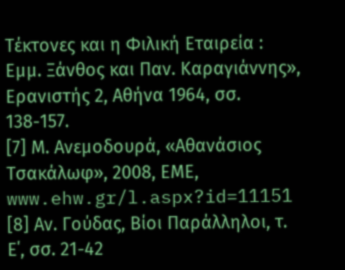Τέκτονες και η Φιλική Εταιρεία : Εμμ. Ξάνθος και Παν. Καραγιάννης», Ερανιστής 2, Αθήνα 1964, σσ. 138-157.
[7] Μ. Ανεμοδουρά, «Αθανάσιος Τσακάλωφ», 2008, ΕΜΕ, www.ehw.gr/l.aspx?id=11151
[8] Αν. Γούδας, Βίοι Παράλληλοι, τ. Ε΄, σσ. 21-42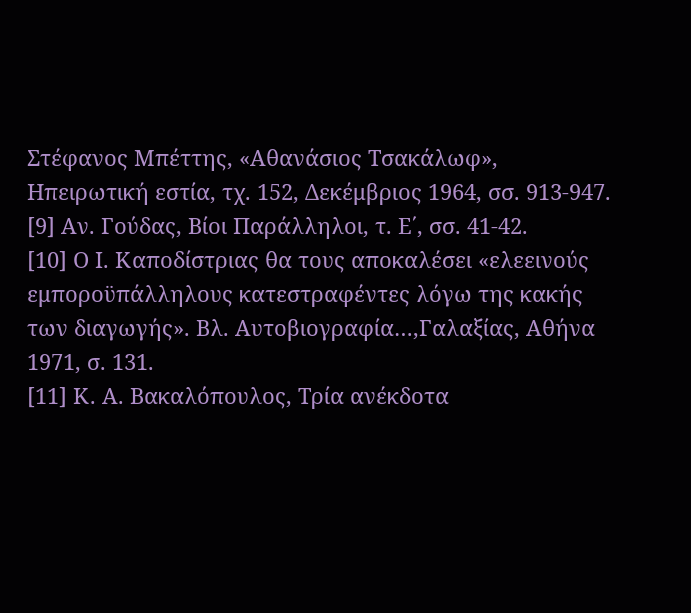Στέφανος Μπέττης, «Αθανάσιος Τσακάλωφ», Ηπειρωτική εστία, τχ. 152, Δεκέμβριος 1964, σσ. 913-947.
[9] Αν. Γούδας, Βίοι Παράλληλοι, τ. Ε΄, σσ. 41-42.
[10] Ο Ι. Καποδίστριας θα τους αποκαλέσει «ελεεινούς εμποροϋπάλληλους κατεστραφέντες λόγω της κακής των διαγωγής». Βλ. Αυτοβιογραφία…,Γαλαξίας, Αθήνα 1971, σ. 131.
[11] Κ. Α. Βακαλόπουλος, Τρία ανέκδοτα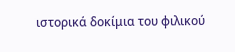ιστορικά δοκίμια του φιλικού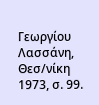Γεωργίου Λασσάνη, Θεσ/νίκη 1973, σ. 99.